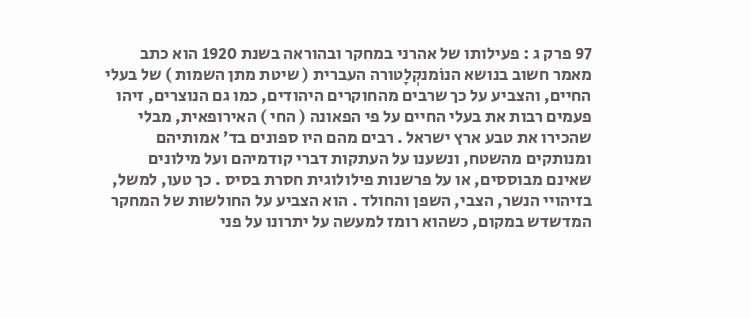97 פרק ג : פעילותו של אהרני במחקר ובהוראה בשנת 1920 הוא כתב מאמר חשוב בנושא הנוֹמנקְלָטורה העברית ( שיטת מתן השמות ) של בעלי החיים, והצביע על כך שרבים מהחוקרים היהודים, כמו גם הנוצרים, זיהו פעמים רבות את בעלי החיים על פי הפאונה ( החי ) האירופאית, מבלי שהכירו את טבע ארץ ישראל . רבים מהם היו ספונים בד׳ אמותיהם ומנותקים מהשטח, ונשענו על העתקות דברי קודמיהם ועל מילונים שאינם מבוססים, או על פרשנות פילולוגית חסרת בסיס . כך טעו, למשל, בזיהויי הנשר, הצבי, השפן והחולד . הוא הצביע על החולשות של המחקר המדשדש במקום, כשהוא רומז למעשה על יתרונו על פני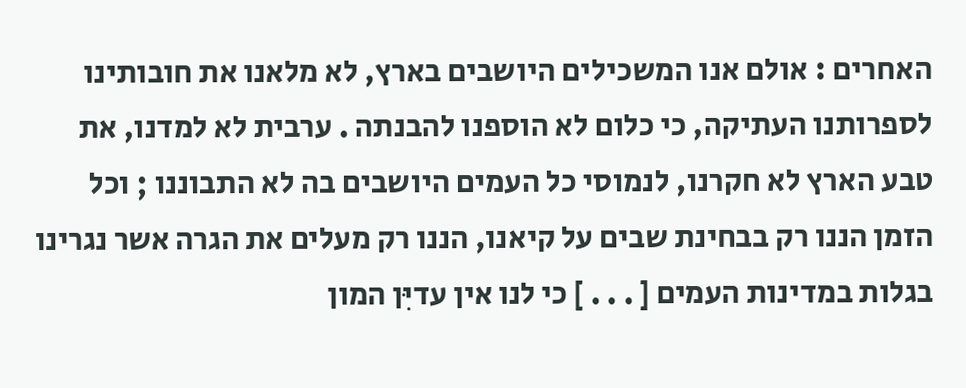האחרים : אולם אנו המשכילים היושבים בארץ, לא מלאנו את חובותינו לספרותנו העתיקה, כי כלום לא הוספנו להבנתה . ערבית לא למדנו, את טבע הארץ לא חקרנו, לנמוסי כל העמים היושבים בה לא התבוננו ; וכל הזמן הננו רק בבחינת שבים על קיאנו, הננו רק מעלים את הגרה אשר נגרינו בגלות במדינות העמים [ . . . ] כי לנו אין עדיִּן המון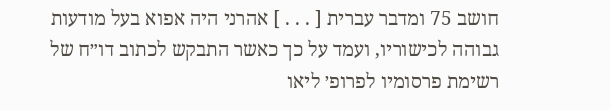חושב 75 ומדבר עברית [ . . . ] אהרני היה אפוא בעל מודעות גבוהה לכישוריו, ועמד על כך כאשר התבקש לכתוב דו״ח של רשימת פרסומיו לפרופ׳ ליאו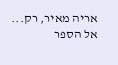אריה מאיר, רק...
אל הספר